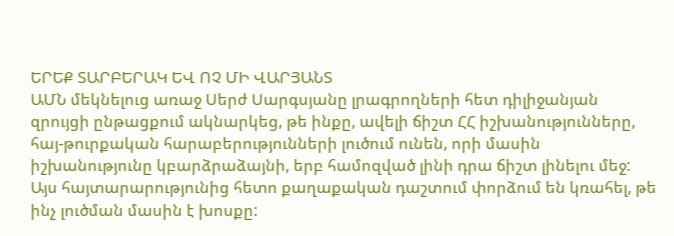ԵՐԵՔ ՏԱՐԲԵՐԱԿ ԵՎ ՈՉ ՄԻ ՎԱՐՅԱՆՏ
ԱՄՆ մեկնելուց առաջ Սերժ Սարգսյանը լրագրողների հետ դիլիջանյան զրույցի ընթացքում ակնարկեց, թե ինքը, ավելի ճիշտ ՀՀ իշխանությունները, հայ-թուրքական հարաբերությունների լուծում ունեն, որի մասին իշխանությունը կբարձրաձայնի, երբ համոզված լինի դրա ճիշտ լինելու մեջ: Այս հայտարարությունից հետո քաղաքական դաշտում փորձում են կռահել, թե ինչ լուծման մասին է խոսքը: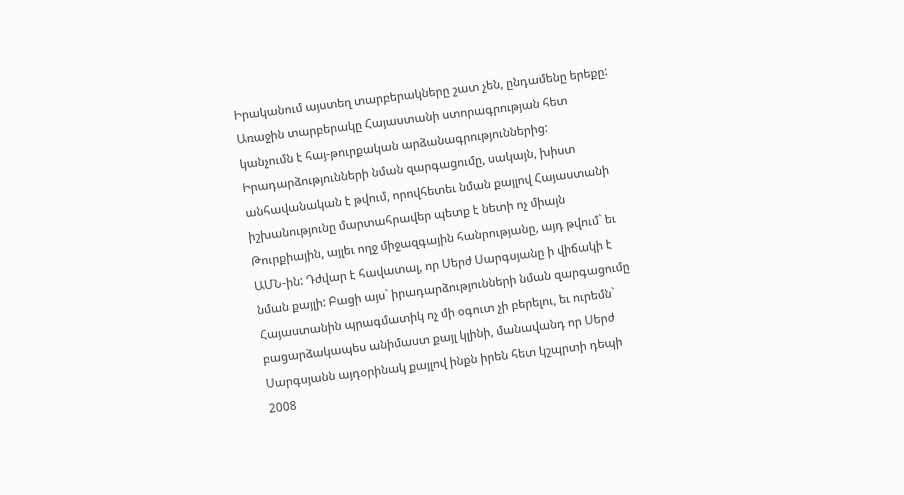Իրականում այստեղ տարբերակները շատ չեն, ընդամենը երեքը: Առաջին տարբերակը Հայաստանի ստորագրության հետ կանչումն է հայ-թուրքական արձանագրություններից: Իրադարձությունների նման զարգացումը, սակայն, խիստ անհավանական է թվում, որովհետեւ նման քայլով Հայաստանի իշխանությունը մարտահրավեր պետք է նետի ոչ միայն Թուրքիային, այլեւ ողջ միջազգային հանրությանը, այդ թվում` եւ ԱՄՆ-ին: Դժվար է հավատալ, որ Սերժ Սարգսյանը ի վիճակի է նման քայլի: Բացի այս` իրադարձությունների նման զարգացումը Հայաստանին պրագմատիկ ոչ մի օգուտ չի բերելու, եւ ուրեմն` բացարձակապես անիմաստ քայլ կլինի, մանավանդ որ Սերժ Սարգսյանն այդօրինակ քայլով ինքն իրեն հետ կշպրտի դեպի 2008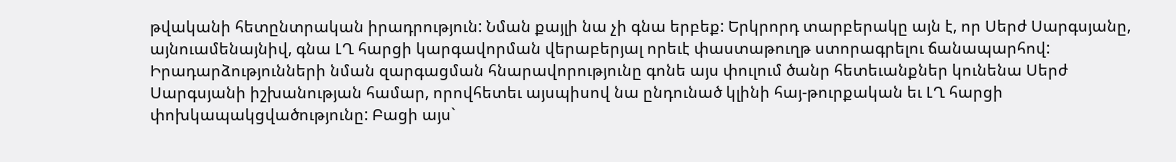թվականի հետընտրական իրադրություն: Նման քայլի նա չի գնա երբեք: Երկրորդ տարբերակը այն է, որ Սերժ Սարգսյանը, այնուամենայնիվ, գնա ԼՂ հարցի կարգավորման վերաբերյալ որեւէ փաստաթուղթ ստորագրելու ճանապարհով: Իրադարձությունների նման զարգացման հնարավորությունը գոնե այս փուլում ծանր հետեւանքներ կունենա Սերժ Սարգսյանի իշխանության համար, որովհետեւ այսպիսով նա ընդունած կլինի հայ-թուրքական եւ ԼՂ հարցի փոխկապակցվածությունը: Բացի այս`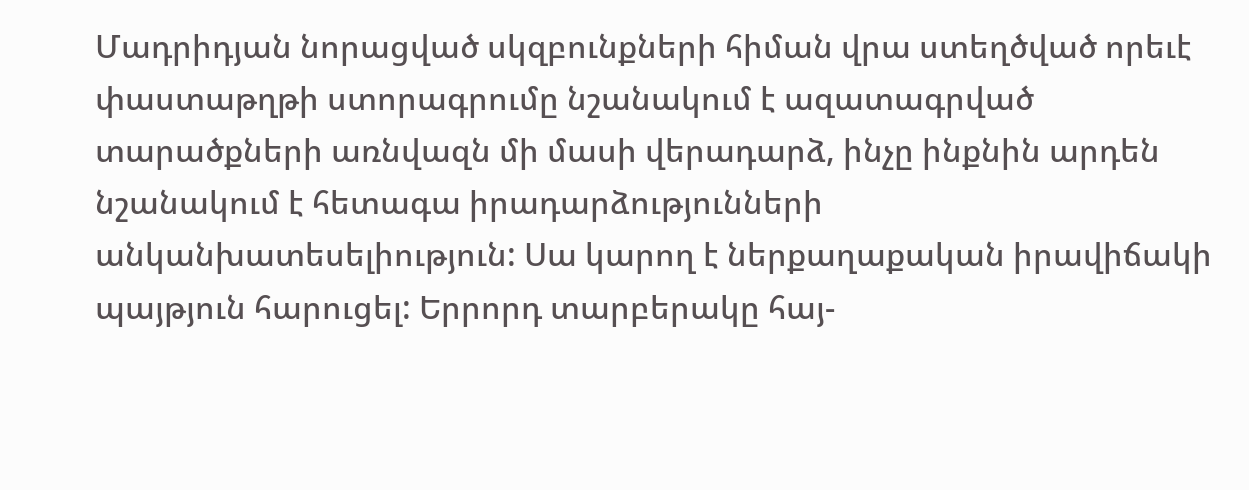Մադրիդյան նորացված սկզբունքների հիման վրա ստեղծված որեւէ փաստաթղթի ստորագրումը նշանակում է ազատագրված տարածքների առնվազն մի մասի վերադարձ, ինչը ինքնին արդեն նշանակում է հետագա իրադարձությունների անկանխատեսելիություն: Սա կարող է ներքաղաքական իրավիճակի պայթյուն հարուցել: Երրորդ տարբերակը հայ-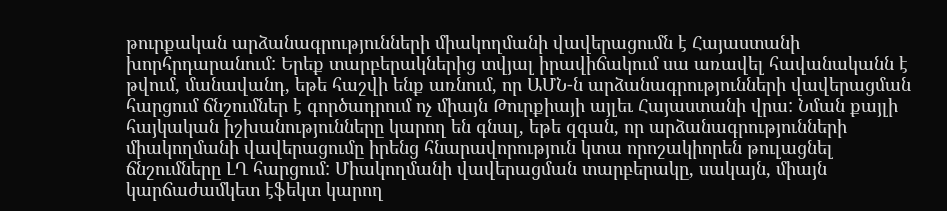թուրքական արձանագրությունների միակողմանի վավերացումն է Հայաստանի խորհրդարանում: Երեք տարբերակներից տվյալ իրավիճակում սա առավել հավանականն է թվում, մանավանդ, եթե հաշվի ենք առնում, որ ԱՄՆ-ն արձանագրությունների վավերացման հարցում ճնշումներ է գործադրում ոչ միայն Թուրքիայի այլեւ Հայաստանի վրա: Նման քայլի հայկական իշխանությունները կարող են գնալ, եթե զգան, որ արձանագրությունների միակողմանի վավերացումը իրենց հնարավորություն կտա որոշակիորեն թուլացնել ճնշումները ԼՂ հարցում: Միակողմանի վավերացման տարբերակը, սակայն, միայն կարճաժամկետ էֆեկտ կարող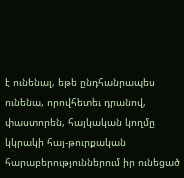է ունենալ, եթե ընդհանրապես ունենա, որովհետեւ դրանով, փաստորեն, հայկական կողմը կկրակի հայ-թուրքական հարաբերություններում իր ունեցած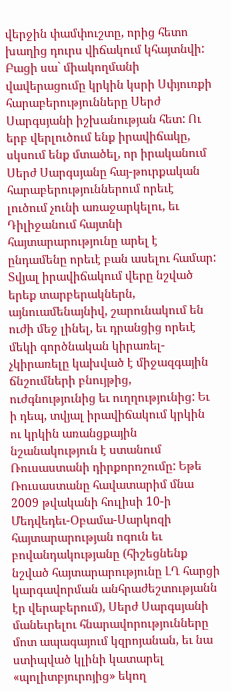վերջին փամփուշտը, որից հետո խաղից դուրս վիճակում կհայտնվի: Բացի սա` միակողմանի վավերացումը կրկին կսրի Սփյուռքի հարաբերությունները Սերժ Սարգսյանի իշխանության հետ: Ու երբ վերլուծում ենք իրավիճակը, սկսում ենք մտածել, որ իրականում Սերժ Սարգսյանը հայ-թուրքական հարաբերություններում որեւէ լուծում չունի առաջարկելու, եւ Դիլիջանում հայտնի հայտարարությունը արել է ընդամենը որեւէ բան ասելու համար: Տվյալ իրավիճակում վերը նշված երեք տարբերակներն, այնուամենայնիվ, շարունակում են ուժի մեջ լինել, եւ դրանցից որեւէ մեկի գործնական կիրառել-չկիրառելը կախված է միջազգային ճնշումների բնույթից, ուժգնությունից եւ ուղղությունից: Եւ ի դեպ, տվյալ իրավիճակում կրկին ու կրկին առանցքային նշանակություն է ստանում Ռուսաստանի դիրքորոշումը: Եթե Ռուսաստանը հավատարիմ մնա 2009 թվականի հուլիսի 10-ի Մեդվեդեւ-Օբամա-Սարկոզի հայտարարության ոգուն եւ բովանդակությանը (հիշեցնենք նշված հայտարարությունը ԼՂ հարցի կարգավորման անհրաժեշտությանն էր վերաբերում), Սերժ Սարգսյանի մանեւրելու հնարավորությունները մոտ ապագայում կզրոյանան, եւ նա ստիպված կլինի կատարել «պոլիտբյուրոյից» եկող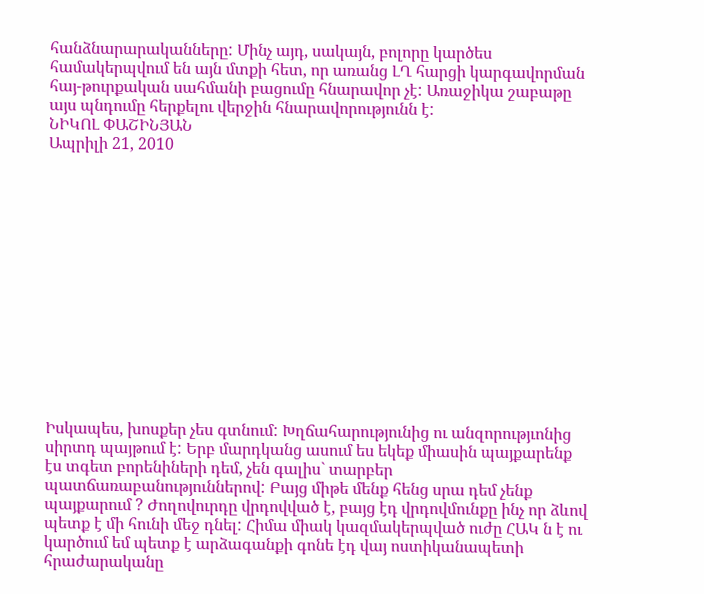հանձնարարականները: Մինչ այդ, սակայն, բոլորը կարծես համակերպվում են այն մտքի հետ, որ առանց ԼՂ հարցի կարգավորման հայ-թուրքական սահմանի բացումը հնարավոր չէ: Առաջիկա շաբաթը այս պնդումը հերքելու վերջին հնարավորությունն է:
ՆԻԿՈԼ ՓԱՇԻՆՅԱՆ
Ապրիլի 21, 2010














Իսկապես, խոսքեր չես գտնում: Խղճահարությունից ու անզորությւոնից սիրտդ պայթում է: Երբ մարդկանց ասում ես եկեք միասին պայքարենք էս տգետ բորենիների դեմ, չեն գալիս` տարբեր պատճառաբանություններով: Բայց միթե մենք հենց սրա դեմ չենք պայքարում ? Ժողովուրդը վրդովված է, բայց էդ վրդովմունքը ինչ որ ձևով պետք է մի հունի մեջ դնել: Հիմա միակ կազմակերպված ուժը ՀԱԿ ն է ու կարծում եմ պետք է արձագանքի գոնե էդ վայ ոստիկանապետի հրաժարականը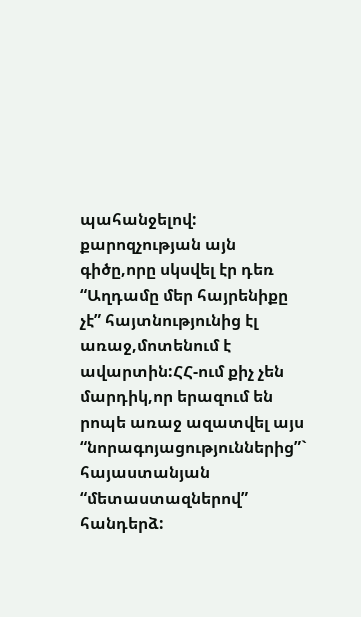պահանջելով:
քարոզչության այն գիծը,որը սկսվել էր դեռ “Աղդամը մեր հայրենիքը չէ” հայտնությունից էլ առաջ,մոտենում է ավարտին:ՀՀ-ում քիչ չեն մարդիկ,որ երազում են րոպե առաջ ազատվել այս “նորագոյացություններից”` հայաստանյան “մետաստազներով” հանդերձ: